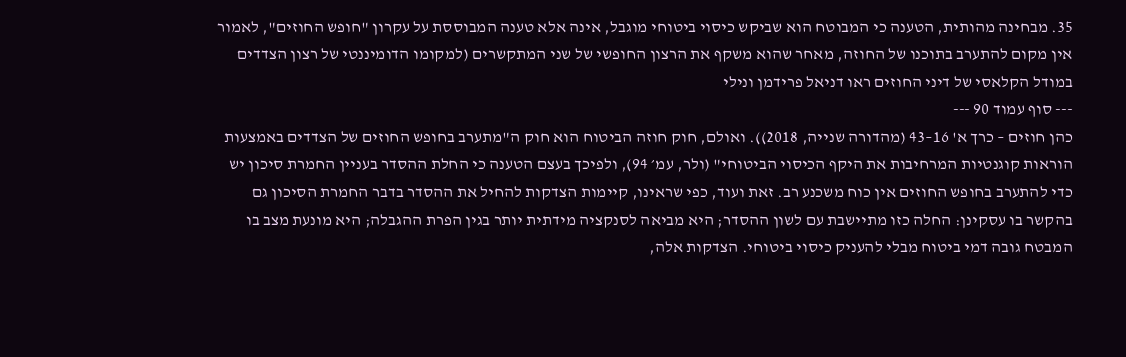35. מבחינה מהותית, הטענה כי המבוטח הוא שביקש כיסוי ביטוחי מוגבל, אינה אלא טענה המבוססת על עקרון "חופש החוזים", לאמור אין מקום להתערב בתוכנו של החוזה, מאחר שהוא משקף את הרצון החופשי של שני המתקשרים (למקומו הדומיננטי של רצון הצדדים במודל הקלאסי של דיני החוזים ראו דניאל פרידמן ונילי
--- סוף עמוד 90 ---
כהן חוזים – כרך א' 16–43 (מהדורה שנייה, 2018)). ואולם, חוק חוזה הביטוח הוא חוק ה"מתערב בחופש החוזים של הצדדים באמצעות הוראות קוגנטיות המרחיבות את היקף הכיסוי הביטוחי" (ולר, עמ׳ 94), ולפיכך בעצם הטענה כי החלת ההסדר בעניין החמרת סיכון יש כדי להתערב בחופש החוזים אין כוח משכנע רב. זאת ועוד, כפי שראינו, קיימות הצדקות להחיל את ההסדר בדבר החמרת הסיכון גם בהקשר בו עסקינן: החלה כזו מתיישבת עם לשון ההסדר; היא מביאה לסנקציה מידתית יותר בגין הפרת ההגבלה; היא מונעת מצב בו המבטח גובה דמי ביטוח מבלי להעניק כיסוי ביטוחי. הצדקות אלה,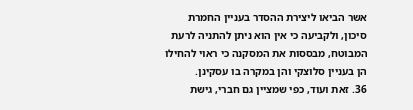אשר הביאו ליצירת ההסדר בעניין החמרת סיכון, ולקביעה כי אין הוא ניתן להתניה לרעת המבוטח, מבססות את המסקנה כי ראוי להחילו הן בעניין סלוצקי והן במקרה בו עסקינן.
36. זאת ועוד, כפי שמציין גם חברי, גישת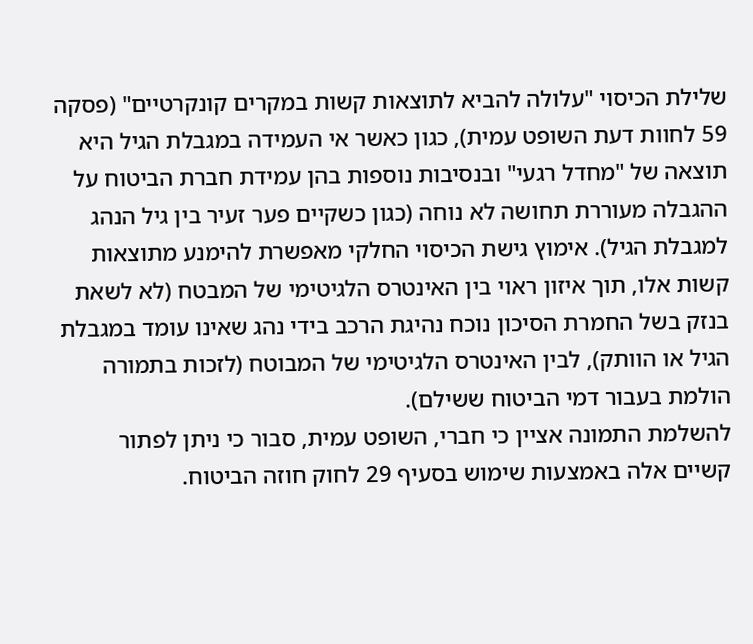שלילת הכיסוי "עלולה להביא לתוצאות קשות במקרים קונקרטיים" (פסקה 59 לחוות דעת השופט עמית), כגון כאשר אי העמידה במגבלת הגיל היא תוצאה של "מחדל רגעי" ובנסיבות נוספות בהן עמידת חברת הביטוח על ההגבלה מעוררת תחושה לא נוחה (כגון כשקיים פער זעיר בין גיל הנהג למגבלת הגיל). אימוץ גישת הכיסוי החלקי מאפשרת להימנע מתוצאות קשות אלו, תוך איזון ראוי בין האינטרס הלגיטימי של המבטח (לא לשאת בנזק בשל החמרת הסיכון נוכח נהיגת הרכב בידי נהג שאינו עומד במגבלת הגיל או הוותק), לבין האינטרס הלגיטימי של המבוטח (לזכות בתמורה הולמת בעבור דמי הביטוח ששילם).
להשלמת התמונה אציין כי חברי, השופט עמית, סבור כי ניתן לפתור קשיים אלה באמצעות שימוש בסעיף 29 לחוק חוזה הביטוח.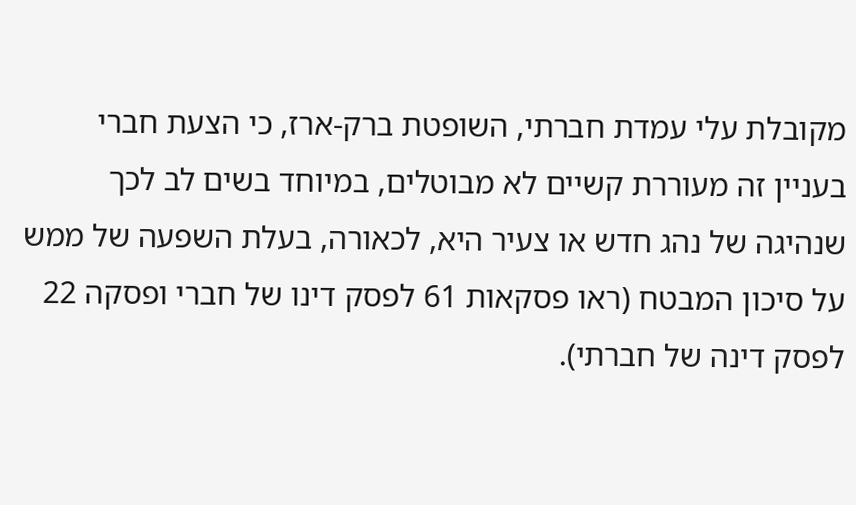מקובלת עלי עמדת חברתי, השופטת ברק-ארז, כי הצעת חברי בעניין זה מעוררת קשיים לא מבוטלים, במיוחד בשים לב לכך שנהיגה של נהג חדש או צעיר היא, לכאורה, בעלת השפעה של ממש על סיכון המבטח (ראו פסקאות 61 לפסק דינו של חברי ופסקה 22 לפסק דינה של חברתי).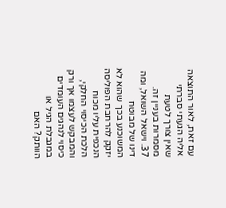עם זאת, לאור התוצאה אליה הגעתי סברתי שאין צורך לטעת מסמרות בעניין זה.
37. וישאל השואל, ומה דינו של מבוטח המשוכנע בכך שהוא לא יזקק להרחבת הפוליסה הנכפית עליו מכוח הלכת הכיסוי החלקי, והמבקש לעצמו אך ורק כיסוי לנהגים העומדים במגבלת הגיל או הוותק? האם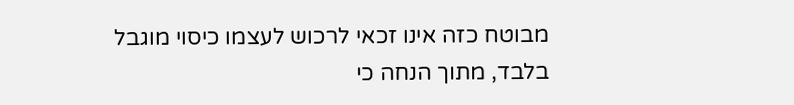מבוטח כזה אינו זכאי לרכוש לעצמו כיסוי מוגבל בלבד, מתוך הנחה כי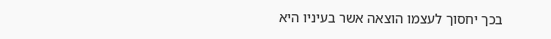בכך יחסוך לעצמו הוצאה אשר בעיניו היא